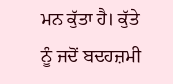ਮਨ ਕੁੱਤਾ ਹੈ। ਕੁੱਤੇ ਨੂੰ ਜਦੋਂ ਬਦਹਜ਼ਮੀ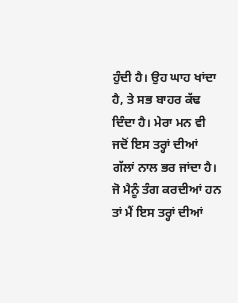ਹੁੰਦੀ ਹੈ। ਉਹ ਘਾਹ ਖਾਂਦਾ ਹੈ, ਤੇ ਸਭ ਬਾਹਰ ਕੱਢ ਦਿੰਦਾ ਹੈ। ਮੇਰਾ ਮਨ ਵੀ ਜਦੋਂ ਇਸ ਤਰ੍ਹਾਂ ਦੀਆਂ ਗੱਲਾਂ ਨਾਲ ਭਰ ਜਾਂਦਾ ਹੈ। ਜੋ ਮੈਨੂੰ ਤੰਗ ਕਰਦੀਆਂ ਹਨ ਤਾਂ ਮੈਂ ਇਸ ਤਰ੍ਹਾਂ ਦੀਆਂ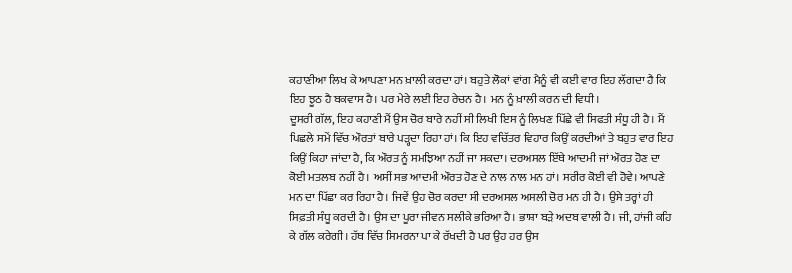ਕਹਾਣੀਆ ਲਿਖ ਕੇ ਆਪਣਾ ਮਨ ਖ਼ਾਲੀ ਕਰਦਾ ਹਾਂ। ਬਹੁਤੇ ਲੋਕਾਂ ਵਾਂਗ ਮੈਨੂੰ ਵੀ ਕਈ ਵਾਰ ਇਹ ਲੱਗਦਾ ਹੈ ਕਿ ਇਹ ਝੂਠ ਹੈ ਬਕਵਾਸ ਹੈ। ਪਰ ਮੇਰੇ ਲਈ ਇਹ ਰੇਚਨ ਹੈ। ਮਨ ਨੂੰ ਖ਼ਾਲੀ ਕਰਨ ਦੀ ਵਿਧੀ।
ਦੂਸਰੀ ਗੱਲ, ਇਹ ਕਹਾਣੀ ਮੈਂ ਉਸ ਚੋਰ ਬਾਰੇ ਨਹੀਂ ਸੀ ਲਿਖੀ ਇਸ ਨੂੰ ਲਿਖਣ ਪਿੱਛੇ ਵੀ ਸਿਫਤੀ ਸੰਧੂ ਹੀ ਹੈ। ਮੈਂ ਪਿਛਲੇ ਸਮੇਂ ਵਿੱਚ ਔਰਤਾਂ ਬਾਰੇ ਪੜ੍ਹਦਾ ਰਿਹਾ ਹਾਂ। ਕਿ ਇਹ ਵਚਿੱਤਰ ਵਿਹਾਰ ਕਿਉਂ ਕਰਦੀਆਂ ਤੇ ਬਹੁਤ ਵਾਰ ਇਹ ਕਿਉਂ ਕਿਹਾ ਜਾਂਦਾ ਹੈ, ਕਿ ਔਰਤ ਨੂੰ ਸਮਝਿਆ ਨਹੀਂ ਜਾ ਸਕਦਾ। ਦਰਅਸਲ ਇੱਥੇ ਆਦਮੀ ਜਾਂ ਔਰਤ ਹੋਣ ਦਾ ਕੋਈ ਮਤਲਬ ਨਹੀਂ ਹੈ। ਅਸੀਂ ਸਭ ਆਦਮੀ ਔਰਤ ਹੋਣ ਦੇ ਨਾਲ ਨਾਲ ਮਨ ਹਾਂ। ਸਰੀਰ ਕੋਈ ਵੀ ਹੋਵੇ। ਆਪਣੇ ਮਨ ਦਾ ਪਿੱਛਾ ਕਰ ਰਿਹਾ ਹੈ। ਜਿਵੇਂ ਉਹ ਚੋਰ ਕਰਦਾ ਸੀ ਦਰਅਸਲ ਅਸਲੀ ਚੋਰ ਮਨ ਹੀ ਹੈ। ਉਸੇ ਤਰ੍ਹਾਂ ਹੀ ਸਿਫ਼ਤੀ ਸੰਧੂ ਕਰਦੀ ਹੈ। ਉਸ ਦਾ ਪੂਰਾ ਜੀਵਨ ਸਲੀਕੇ ਭਰਿਆ ਹੈ। ਭਾਸ਼ਾ ਬੜੇ ਅਦਬ ਵਾਲੀ ਹੈ। ਜੀ, ਹਾਂਜੀ ਕਹਿ ਕੇ ਗੱਲ ਕਰੇਗੀ। ਹੱਥ ਵਿੱਚ ਸਿਮਰਨਾ ਪਾ ਕੇ ਰੱਖਦੀ ਹੈ ਪਰ ਉਹ ਹਰ ਉਸ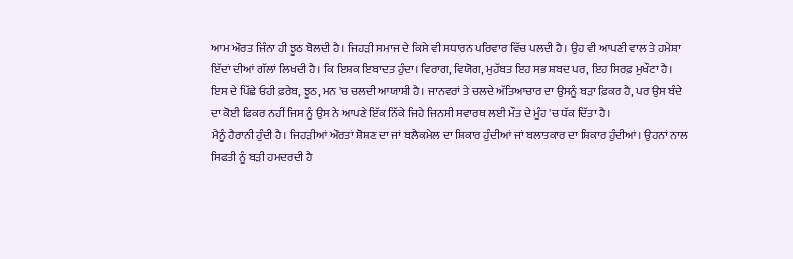ਆਮ ਔਰਤ ਜਿੰਨਾ ਹੀ ਝੂਠ ਬੋਲਦੀ ਹੈ। ਜਿਹੜੀ ਸਮਾਜ ਦੇ ਕਿਸੇ ਵੀ ਸਧਾਰਨ ਪਰਿਵਾਰ ਵਿੱਚ ਪਲਦੀ ਹੈ। ਉਹ ਵੀ ਆਪਣੀ ਵਾਲ ਤੇ ਹਮੇਸ਼ਾ ਇੱਦਾਂ ਦੀਆਂ ਗੱਲਾਂ ਲਿਖਦੀ ਹੈ। ਕਿ ਇਸ਼ਕ ਇਬਾਦਤ ਹੁੰਦਾ। ਵਿਰਾਗ, ਵਿਯੋਗ, ਮੁਹੱਬਤ ਇਹ ਸਭ ਸ਼ਬਦ ਪਰ, ਇਹ ਸਿਰਫ਼ ਮੁਖੌਟਾ ਹੈ। ਇਸ ਦੇ ਪਿੱਛੇ ਓਹੀ ਫ਼ਰੇਬ, ਝੂਠ, ਮਨ 'ਚ ਚਲਦੀ ਆਯਾਸ਼ੀ ਹੈ। ਜਾਨਵਰਾਂ ਤੇ ਚਲਦੇ ਅੱਤਿਆਚਾਰ ਦਾ ਉਸਨੂੰ ਬੜਾ ਫ਼ਿਕਰ ਹੈ, ਪਰ ਉਸ ਬੰਦੇ ਦਾ ਕੋਈ ਫਿਕਰ ਨਹੀਂ ਜਿਸ ਨੂੰ ਉਸ ਨੇ ਆਪਣੇ ਇੱਕ ਨਿੱਕੇ ਜਿਹੇ ਜਿਨਸੀ ਸਵਾਰਥ ਲਈ ਮੌਤ ਦੇ ਮੂੰਹ 'ਚ ਧੱਕ ਦਿੱਤਾ ਹੈ।
ਮੈਨੂੰ ਹੈਰਾਨੀ ਹੁੰਦੀ ਹੈ। ਜਿਹੜੀਆਂ ਔਰਤਾਂ ਸ਼ੋਸ਼ਣ ਦਾ ਜਾਂ ਬਲੈਕਮੇਲ ਦਾ ਸ਼ਿਕਾਰ ਹੁੰਦੀਆਂ ਜਾਂ ਬਲਾਤਕਾਰ ਦਾ ਸ਼ਿਕਾਰ ਹੁੰਦੀਆਂ। ਉਹਨਾਂ ਨਾਲ ਸਿਫਤੀ ਨੂੰ ਬੜੀ ਹਮਦਰਦੀ ਹੈ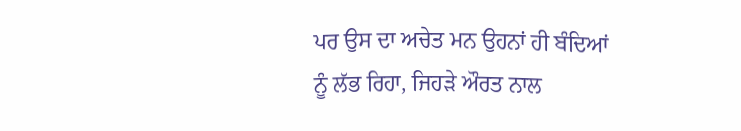ਪਰ ਉਸ ਦਾ ਅਚੇਤ ਮਨ ਉਹਨਾਂ ਹੀ ਬੰਦਿਆਂ ਨੂੰ ਲੱਭ ਰਿਹਾ, ਜਿਹੜੇ ਔਰਤ ਨਾਲ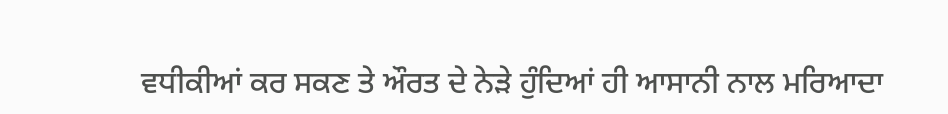ਵਧੀਕੀਆਂ ਕਰ ਸਕਣ ਤੇ ਔਰਤ ਦੇ ਨੇੜੇ ਹੁੰਦਿਆਂ ਹੀ ਆਸਾਨੀ ਨਾਲ ਮਰਿਆਦਾ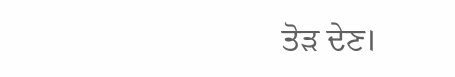ਤੋੜ ਦੇਣ।